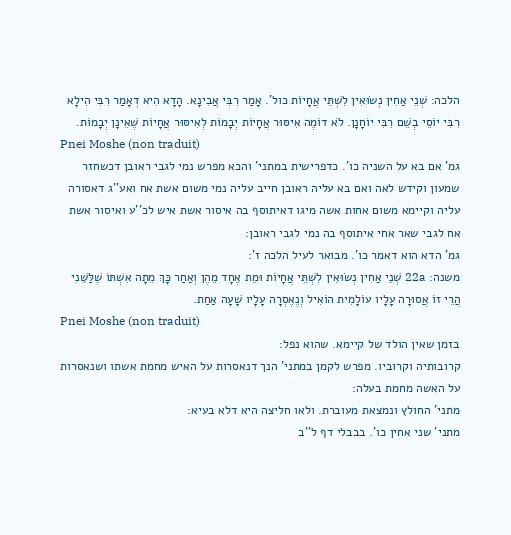הלכה: שְׁנֵי אַחִין נְשׂוּאִין לִשְׁתֵּי אֲחָיוֹת כול'. אָמַר רִבִּי אֲבִינָא. הָדָא הִיא דְאָמַר רִבִּי הִילָא רִבִּי יוֹסֵי בְשֵׁם רִבִּי יוֹחָנָן. לֹא דוֹמֶה אִיסּוּר אֲחָיוֹת יְבָמוֹת לְאִיסּוּר אֲחָיוֹת שֶׁאֵינָן יְבָמוֹת.
Pnei Moshe (non traduit)
גמ' אם בא על השניה כו'. כדפרישית במתני' והכא מפרש נמי לגבי ראובן דכשחזר שמעון וקידש לאה ואם בא עליה ראובן חייב עליה נמי משום אשת אח ואע''ג דאסורה עליה וקיימא משום אחות אשה מיגו דאיתוסף בה איסור אשת איש לכ''ע ואיסור אשת אח לגבי שאר אחי איתוסף בה נמי לגבי ראובן:
גמ' הדא הוא דאמר כו'. מבואר לעיל הלכה ז':
משנה: 22a שְׁנֵי אַחִין נְשׂוּאִין לִשְׁתֵּי אֲחָיוֹת וּמֵת אֶחָד מֵהֶן וְאַחַר כָּךְ מֵתָה אִשְׁתּוֹ שֶׁלַּשֵּׁנִי הֲרֵי זוֹ אֲסוּרָה עָלָיו עוֹלָמִית הוֹאִיל וְנֶאֶסְרָה עָלָיו שָׁעָה אַחַת.
Pnei Moshe (non traduit)
בזמן שאין הולד של קיימא. שהוא נפל:
קרובותיה וקרוביו. מפרש לקמן במתני' הנך דנאסרות על האיש מחמת אשתו ושנאסרות על האשה מחמת בעלה:
מתני' החולץ ונמצאת מעוברת. ולאו חליצה היא דלא בעיא:
מתני' שני אחין כו'. בבבלי דף ל''ב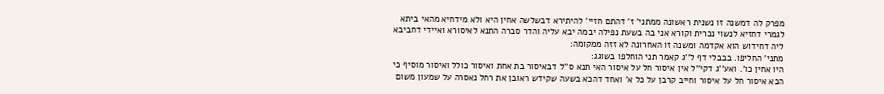מפרק לה דמשנה זו נשנית ראשונה ממתני' ז' דהתם חזיי' להיתירא דבשלשה אחין היא ולא מידחיא מהאי ביתא לגמרי דחזיא לנשוי נכרית וקורא אני בה בשעת נפילה יבמה יבא עליה והדר סברה התנא לאיסורא ואיידי דחביבא ליה דחידוש הוא אקדמה ומשנה זו האחרונה לא זזה ממקומה:
מתני' החליפו. בבבלי דף ל''ג קאמר תני הוחלפו בשוגג:
היו אחין כו'. ואע''ג דקי''ל אין איסור חל על איסור האי תנא ס''ל דבאיסור בת אחת ואיסור כולל ואיסור מוסיף כי הכא איסור חל על איסור וחייב קרבן על כל א' ואחד דהכא בשעה שקידש ראובן את רחל נאסרה על שמעון משום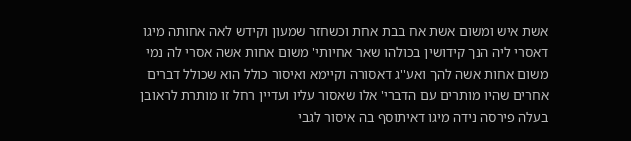אשת איש ומשום אשת אח בבת אחת וכשחזר שמעון וקידש לאה אחותה מיגו דאסרי ליה הנך קידושין בכולהו שאר אחיותי' משום אחות אשה אסרי לה נמי משום אחות אשה להך ואע''ג דאסורה וקיימא ואיסור כולל הוא שכולל דברים אחרים שהיו מותרים עם הדברי' אלו שאסור עליו ועדיין רחל זו מותרת לראובן בעלה פירסה נידה מיגו דאיתוסף בה איסור לגבי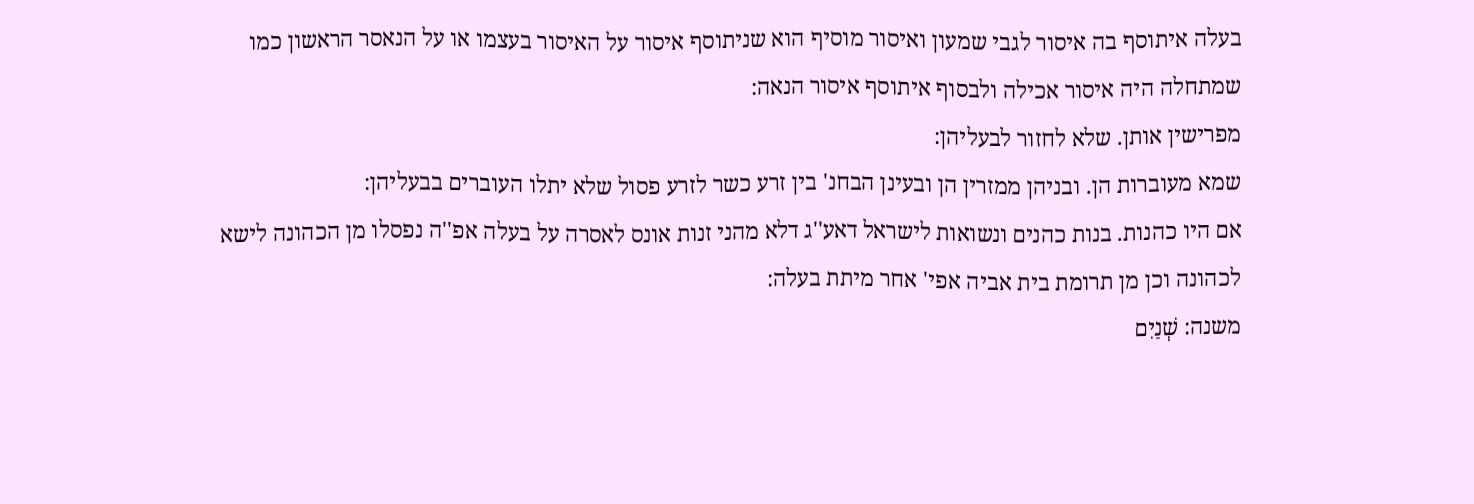בעלה איתוסף בה איסור לגבי שמעון ואיסור מוסיף הוא שניתוסף איסור על האיסור בעצמו או על הנאסר הראשון כמו שמתחלה היה איסור אכילה ולבסוף איתוסף איסור הנאה:
מפרישין אותן. שלא לחזור לבעליהן:
שמא מעוברות הן. ובניהן ממזרין הן ובעינן הבחנ' בין זרע כשר לזרע פסול שלא יתלו העוברים בבעליהן:
אם היו כהנות. בנות כהנים ונשואות לישראל דאע''ג דלא מהני זנות אונס לאסרה על בעלה אפ''ה נפסלו מן הכהונה לישא לכהונה וכן מן תרומת בית אביה אפי' אחר מיתת בעלה:
משנה: שְׁנַיִם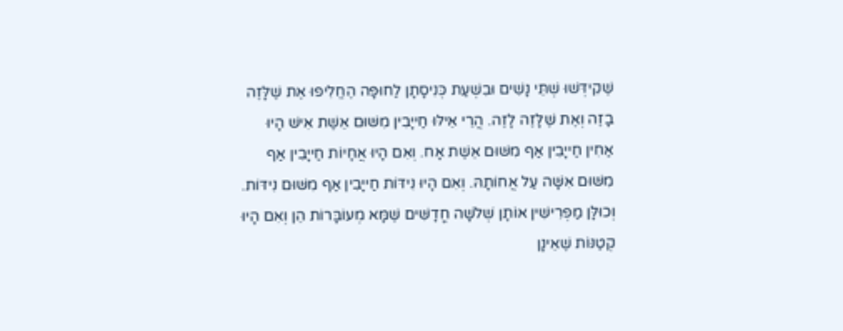שֶׁקִידְּשׁוּ שְׁתֵּי נָשִׁים וּבִשְׁעַת כְּנִיסָתָן לַחוּפָּה הֶחֱלִיפוּ אֶת שֶׁלָּזֶה בָזֶה וְאֶת שֶׁלָּזֶה לָזֶה. הֲרֵי אֵילּוּ חַייָבִין מִשּׁוּם אֵשֶׁת אִישׁ הָיוּ אַחִין חַייָבִין אַף מִשּׁוּם אֵשֶׁת אָח. וְאִם הָיוּ אֲחָיוֹת חַייָבִין אַף מִשּׁוּם אִשָּׁה עַל אֲחוֹתָהּ. וְאִם הָיוּ נִידּוֹת חַייָבִין אַף מִשּׁוּם נִידּוֹת. וְכוּלָּן מַפְרִישִׁין אוֹתָן שְׁלֹשָׁה חֳדָשִּׁים שֶׁמָּא מְעוֹבָּרוֹת הֵן וְאִם הָיוּ קְטַנּוֹת שֶׁאֵינָן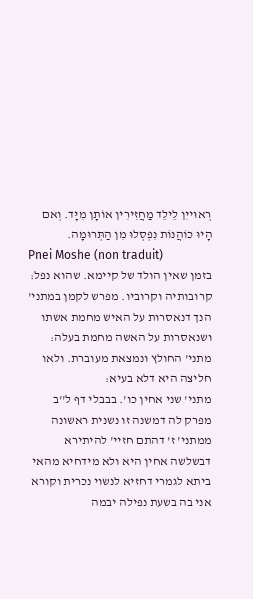רְאוּייִן לֵילֵד מַחֲזִירִין אוֹתָן מִיָּד. וְאם הָיוּ כוֹהֲנוֹת נִפְסְלוּ מִן הַתְּרוּמָה.
Pnei Moshe (non traduit)
בזמן שאין הולד של קיימא. שהוא נפל:
קרובותיה וקרוביו. מפרש לקמן במתני' הנך דנאסרות על האיש מחמת אשתו ושנאסרות על האשה מחמת בעלה:
מתני' החולץ ונמצאת מעוברת. ולאו חליצה היא דלא בעיא:
מתני' שני אחין כו'. בבבלי דף ל''ב מפרק לה דמשנה זו נשנית ראשונה ממתני' ז' דהתם חזיי' להיתירא דבשלשה אחין היא ולא מידחיא מהאי ביתא לגמרי דחזיא לנשוי נכרית וקורא אני בה בשעת נפילה יבמה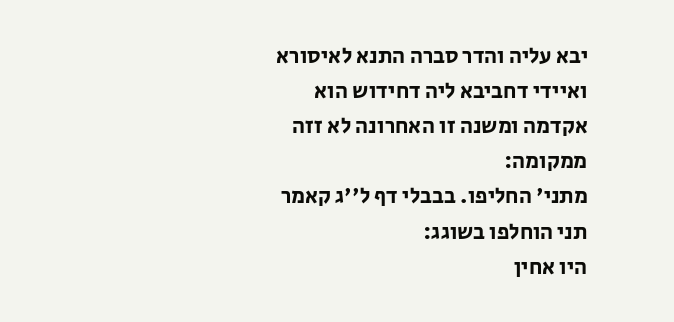יבא עליה והדר סברה התנא לאיסורא ואיידי דחביבא ליה דחידוש הוא אקדמה ומשנה זו האחרונה לא זזה ממקומה:
מתני' החליפו. בבבלי דף ל''ג קאמר תני הוחלפו בשוגג:
היו אחין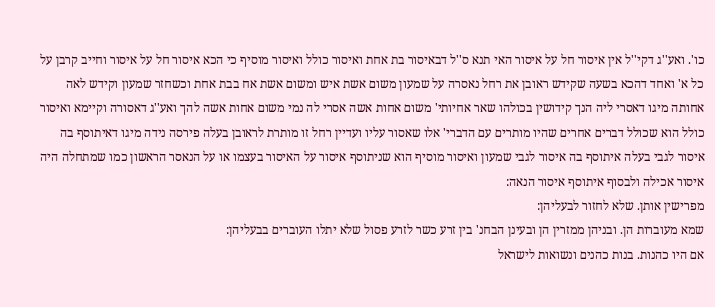כו'. ואע''ג דקי''ל אין איסור חל על איסור האי תנא ס''ל דבאיסור בת אחת ואיסור כולל ואיסור מוסיף כי הכא איסור חל על איסור וחייב קרבן על כל א' ואחד דהכא בשעה שקידש ראובן את רחל נאסרה על שמעון משום אשת איש ומשום אשת אח בבת אחת וכשחזר שמעון וקידש לאה אחותה מיגו דאסרי ליה הנך קידושין בכולהו שאר אחיותי' משום אחות אשה אסרי לה נמי משום אחות אשה להך ואע''ג דאסורה וקיימא ואיסור כולל הוא שכולל דברים אחרים שהיו מותרים עם הדברי' אלו שאסור עליו ועדיין רחל זו מותרת לראובן בעלה פירסה נידה מיגו דאיתוסף בה איסור לגבי בעלה איתוסף בה איסור לגבי שמעון ואיסור מוסיף הוא שניתוסף איסור על האיסור בעצמו או על הנאסר הראשון כמו שמתחלה היה איסור אכילה ולבסוף איתוסף איסור הנאה:
מפרישין אותן. שלא לחזור לבעליהן:
שמא מעוברות הן. ובניהן ממזרין הן ובעינן הבחנ' בין זרע כשר לזרע פסול שלא יתלו העוברים בבעליהן:
אם היו כהנות. בנות כהנים ונשואות לישראל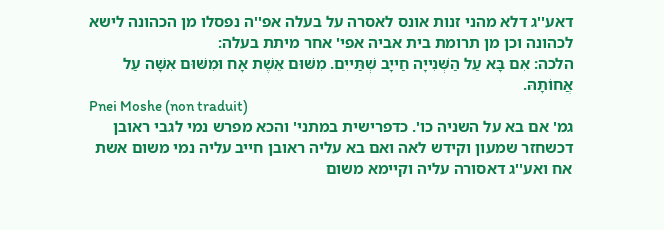דאע''ג דלא מהני זנות אונס לאסרה על בעלה אפ''ה נפסלו מן הכהונה לישא לכהונה וכן מן תרומת בית אביה אפי' אחר מיתת בעלה:
הלכה: אִם בָּא עַל הַשְּׁנִייָה חַייָב שְׁתַּייִם. מִשּׁוּם אֵשֶׁת אָח וּמִשּׁוּם אִשָּׁה עַל אֲחוֹתָהּ.
Pnei Moshe (non traduit)
גמ' אם בא על השניה כו'. כדפרישית במתני' והכא מפרש נמי לגבי ראובן דכשחזר שמעון וקידש לאה ואם בא עליה ראובן חייב עליה נמי משום אשת אח ואע''ג דאסורה עליה וקיימא משום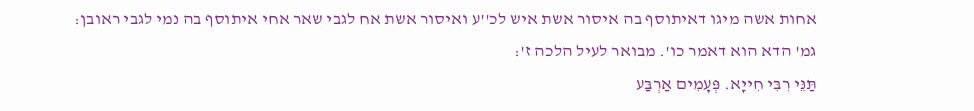אחות אשה מיגו דאיתוסף בה איסור אשת איש לכ''ע ואיסור אשת אח לגבי שאר אחי איתוסף בה נמי לגבי ראובן:
גמ' הדא הוא דאמר כו'. מבואר לעיל הלכה ז':
תַּנֵּי רִבִּי חִייָא. פְּעָמִים אַרְבַּע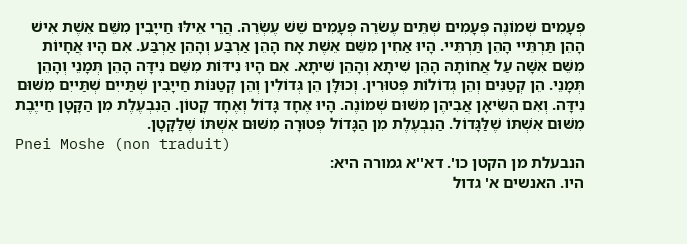פְּעָמִים שְׁמוֹנֶה פְּעָמִים שְׁתֵּים עֶשׂרֵה פְּעָמִים שֵׁשׁ עֶשְׂרֵה. הֲרֵי אֵילּוּ חַייָבִין מִשֵּׁם אֵשֶׁת אִישׁ הָהֵן תַּרְתֵּיי הָהֵן תַּרְתֵּיי. הָיוּ אַחִין מִשֵּׁם אֵשֶׁת אָח הָהֵן אַרְבַּע וְהָהֵן אַרְבַּע. אִם הָיוּ אֲחָיוֹת מִשֵּׁם אִשָּׁה עַל אֲחוֹתָהּ הָהֵן שִׁיתָא וְהָהֵן שִׁיתָא. אִם הָיוּ נִידּוֹת מִשֵּׁם נִידָּה הָהֵן תְּמָנֵי וְהָהֵן תְּמָנֵי. הֵן קְטַנִּים וְהֵן גְדוֹלוֹת פְּטוּרִין. וְכוּלָּן הֵן גְּדוֹלִין וְהֵן קְטַנּוֹת חַייָבִין שְׁתַּייִם שְׁתַּייִם מִשּׁוּם נִידָּה. וְאִם הִשִּׂיאָן אֲבִיהֶן מִשּׁוּם שְׁמוֹנֶה. הָיוּ אֶחָד גָּדוֹל וְאֶחָד קָטוֹן. הַנִבְעֶלֶת מִן הַקָּטָן חַייֶבֶת מִשּׁוּם אִשְׁתּוֹ שֶׁלַּגָּדוֹל. הַנִבְעֶלֶת מִן הַגָּדוֹל פְּטוּרָה מִשּׁוּם אִשְׁתּוֹ שֶׁלַּקָּטָן.
Pnei Moshe (non traduit)
הנבעלת מן הקטן כו'. דא''א גמורה היא:
היו. האנשים א' גדול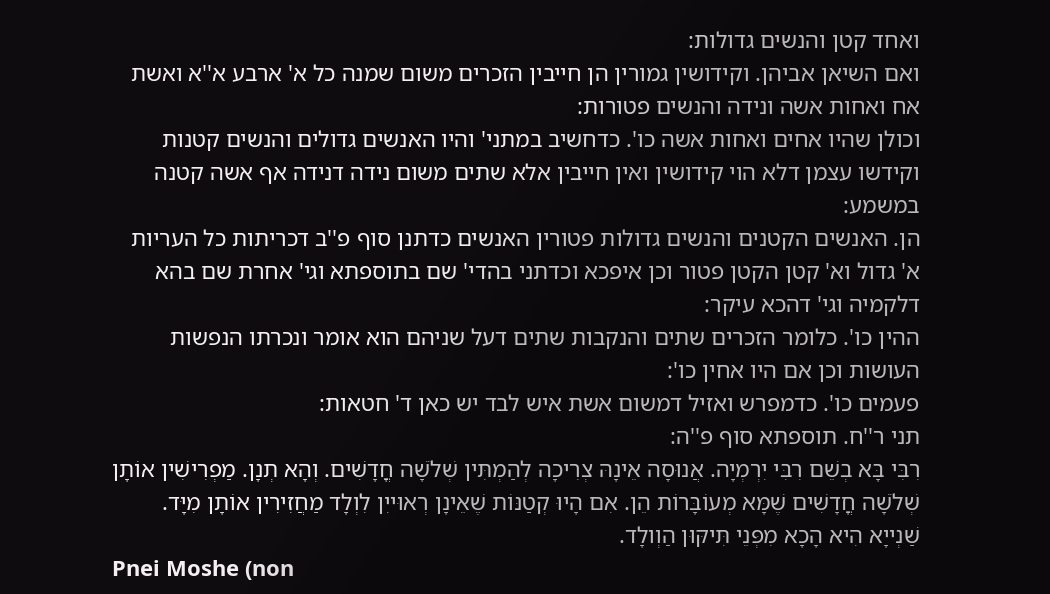ואחד קטן והנשים גדולות:
ואם השיאן אביהן. וקידושין גמורין הן חייבין הזכרים משום שמנה כל א' ארבע א''א ואשת אח ואחות אשה ונידה והנשים פטורות:
וכולן שהיו אחים ואחות אשה כו'. כדחשיב במתני' והיו האנשים גדולים והנשים קטנות וקידשו עצמן דלא הוי קידושין ואין חייבין אלא שתים משום נידה דנידה אף אשה קטנה במשמע:
הן. האנשים הקטנים והנשים גדולות פטורין האנשים כדתנן סוף פ''ב דכריתות כל העריות א' גדול וא' קטן הקטן פטור וכן איפכא וכדתני בהדי' שם בתוספתא וגי' אחרת שם בהא דלקמיה וגי' דהכא עיקר:
ההין כו'. כלומר הזכרים שתים והנקבות שתים דעל שניהם הוא אומר ונכרתו הנפשות העושות וכן אם היו אחין כו':
פעמים כו'. כדמפרש ואזיל דמשום אשת איש לבד יש כאן ד' חטאות:
תני ר''ח. תוספתא סוף פ''ה:
רִבִּי בָּא בְשֵׁם רִבִּי יִרְמְיָה. אֲנוּסָה אֵינָהּ צְרִיכָה לְהַמְתִּין שְׁלֹשָׁה חֳדָשִׁים. וְהָא תְנָן. מַפְרִישִׁין אוֹתָן שְׁלֹשָׁה חֳדָשִׁים שֶׁמָּא מְעוֹבָּרוֹת הֵן. אִם הָיוּ קְטַנּוֹת שֶׁאֵינָן רְאוּייִן לִוְלָד מַחֲזִירִין אוֹתָן מִיָּד. שַׁנְייָא הִיא הָכָא מִפְּנֵי תִּיקּוּן הַוְולָד.
Pnei Moshe (non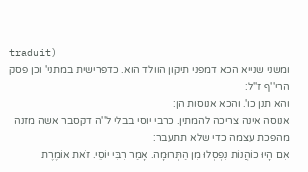traduit)
ומשני שנייא הכא דמפני תיקון הוולד הוא. כדפרישית במתני' וכן פסק הרי''ף ז''ל:
והא תנן כו'. והכא אנוסות הן:
אנוסה אינה צריכה להמתין. כרבי יוסי בבלי ל''ה דקסבר אשה מזנה מהפכת עצמה כדי שלא תתעבר:
אִם הָיוּ כוֹהֲנוֹת נִפְסְלוּ מִן הַתְּרוּמָה. אָמַר רִבִּי יוֹסֵי. זֹאת אוֹמֶרֶת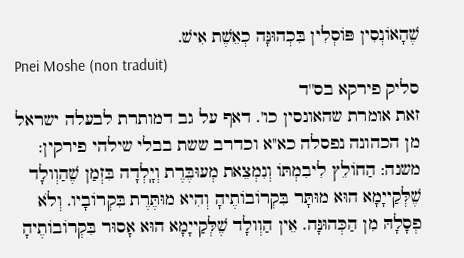שֶׁהָאוֹנְסִין פּוֹסְלִין בִּכְהוּנָּה כְאֵשֶׁת אִישׁ.
Pnei Moshe (non traduit)
סליק פירקא בס''ד
זאת אומרת שהאונסין כו'. דאף על גב דמותרת לבעלה ישראל מן הכהונה נפסלה כא''א וכדרב ששת בבלי שילהי פירקין:
משנה: הַחוֹלֵץ לִיבִמְתּוֹ וְנִמְצֵאת מְעוּבֶּרֶת וְיָֽלְדָה בִּזְמַן שֶׁהַוְולָד שֶׁלְּקַייָמָא הוּא מוּתָּר בִּקְרוֹבוֹתֶיהָ וְהִיא מוּתֶּרֶת בִּקְרוֹבָיו. וְלֹא פְסָלָהּ מִן הַכְּהוּנָּה. אֵין הַוְולָד שֶׁלְּקַייָמָא הוּא אָסוּר בִּקְרוֹבוֹתֶיהָ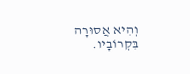וְהִיא אֲסוּרָה בִּקְרוֹבָיו.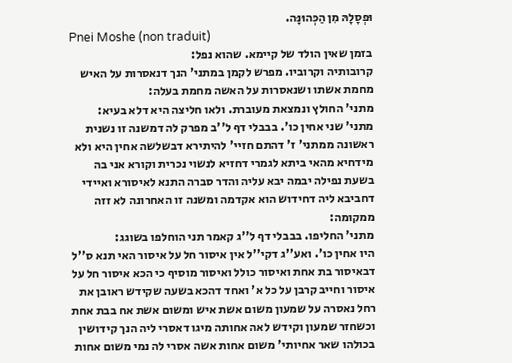וּפְסָלָהּ מִן הַכְּהוּנָּה.
Pnei Moshe (non traduit)
בזמן שאין הולד של קיימא. שהוא נפל:
קרובותיה וקרוביו. מפרש לקמן במתני' הנך דנאסרות על האיש מחמת אשתו ושנאסרות על האשה מחמת בעלה:
מתני' החולץ ונמצאת מעוברת. ולאו חליצה היא דלא בעיא:
מתני' שני אחין כו'. בבבלי דף ל''ב מפרק לה דמשנה זו נשנית ראשונה ממתני' ז' דהתם חזיי' להיתירא דבשלשה אחין היא ולא מידחיא מהאי ביתא לגמרי דחזיא לנשוי נכרית וקורא אני בה בשעת נפילה יבמה יבא עליה והדר סברה התנא לאיסורא ואיידי דחביבא ליה דחידוש הוא אקדמה ומשנה זו האחרונה לא זזה ממקומה:
מתני' החליפו. בבבלי דף ל''ג קאמר תני הוחלפו בשוגג:
היו אחין כו'. ואע''ג דקי''ל אין איסור חל על איסור האי תנא ס''ל דבאיסור בת אחת ואיסור כולל ואיסור מוסיף כי הכא איסור חל על איסור וחייב קרבן על כל א' ואחד דהכא בשעה שקידש ראובן את רחל נאסרה על שמעון משום אשת איש ומשום אשת אח בבת אחת וכשחזר שמעון וקידש לאה אחותה מיגו דאסרי ליה הנך קידושין בכולהו שאר אחיותי' משום אחות אשה אסרי לה נמי משום אחות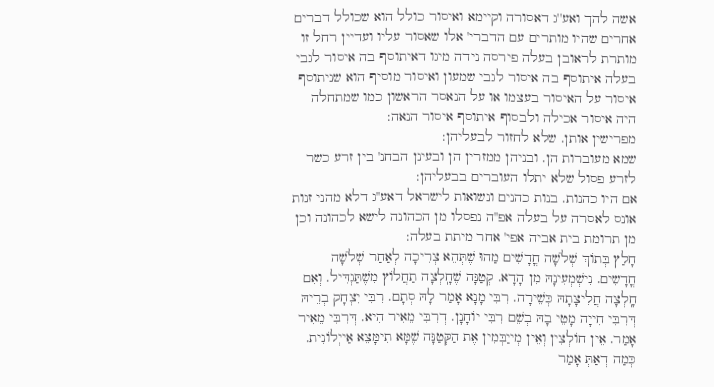אשה להך ואע''ג דאסורה וקיימא ואיסור כולל הוא שכולל דברים אחרים שהיו מותרים עם הדברי' אלו שאסור עליו ועדיין רחל זו מותרת לראובן בעלה פירסה נידה מיגו דאיתוסף בה איסור לגבי בעלה איתוסף בה איסור לגבי שמעון ואיסור מוסיף הוא שניתוסף איסור על האיסור בעצמו או על הנאסר הראשון כמו שמתחלה היה איסור אכילה ולבסוף איתוסף איסור הנאה:
מפרישין אותן. שלא לחזור לבעליהן:
שמא מעוברות הן. ובניהן ממזרין הן ובעינן הבחנ' בין זרע כשר לזרע פסול שלא יתלו העוברים בבעליהן:
אם היו כהנות. בנות כהנים ונשואות לישראל דאע''ג דלא מהני זנות אונס לאסרה על בעלה אפ''ה נפסלו מן הכהונה לישא לכהונה וכן מן תרומת בית אביה אפי' אחר מיתת בעלה:
חָלַץ בְּתוֹךְ שְׁלֹשָׁה חֳדָשִׁים מַהוּ שֶׁתְּהֵא צְרִיכָה לְאַחַר שְׁלֹשָׁה חֳדָשִים. נִישְׁמְעִינָהּ מִן הָדָא. קְטַנָּה שֶׁחָֽלְצָה תַחֲלוֹץ מִשֶׁתַּגְדִּיל. וְאִם חָֽלְצָה חֲלִיצָתָהּ כְּשֵׁירָה. רִבִּי מָנָא אָמַר לָהּ סְתָם. רִבִּי יִצְחָק בְרֵיהּ דְּרִבִּי חִייָה מָטֵי בָהּ בְשֵׁם רִבִּי יוֹחָנָן. דְרִבִּי מֵאִיר הִיא. דְּרִבִּי מֵאִיר אָמַר. אֵין חוֹלְצִין וְאֵין מְייַבְּמִין אֶת הַקְּטַנָּה שֶׁמָּא תִימָּצֵא אַייְלוֹנִית. כְּמַה דְאַתְּ אָמַר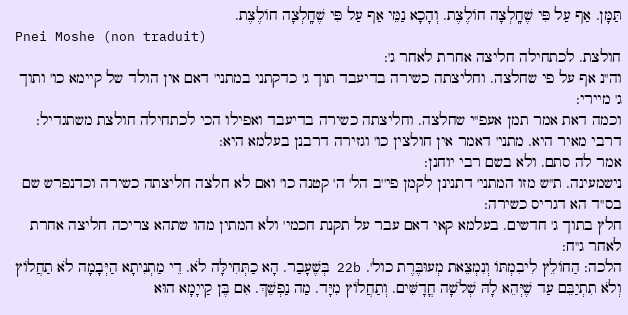תַּמָּן. אַף עַל פִּי שֶׁחָֽלְצָה חוֹלֶצֶת. וְהָכָא נַמֵּי אַף עַל פִּי שֶׁחָֽלְצָה חוֹלֶצֶת.
Pnei Moshe (non traduit)
חולצת. לכתחילה חליצה אחרת לאחר ג':
וה''נ אף על פי שחלצה. וחליצתה כשירה בדיעבד תוך ג' כדקתני במתני' דאם אין הולד של קיימא כו' ותוך ג' מיירי:
וכמה דאת אמר תמן אעפ''י שחלצה. וחליצתה כשירה בדיעבד ואפילו הכי לכתחילה חולצת משתגדיל:
דרבי מאיר היא. מתני' דאמר אין חולצין כו' וגזירה דרבנן בעלמא היא:
אמר לה סתם. ולא בשם רבי יוחנן:
נישמעינה. ת''ש מזו המתני' דתנינן לקמן פי''ב הל' ה' קטנה כו' ואם לא חלצה חליצתה כשירה וכדנפרש שם בס''ד הא דגריס כשירה:
חלץ בתוך ג' חדשים. בעלמא קאי דאם עבר על תקנת חכמי' ולא המתין מהו שתהא צריכה חליצה אחרת לאחר ג''ח:
הלכה: הַחוֹלֵץ לִיבִמְתּוֹ וְנִמְצֵאת מְעוּבֶּרֶת כול'. 22b בְּשֶׁעָבַר. הָא כַתְּחִילָּה לֹא. דֵי מַתְנִיתָא הַיְּבָמָה לֹא תַחֲלוֹץ וְלֹא תִתְיַבֵּם עַד שֶׁיְּהֵא לָהּ שְׁלֹשָׁה חֳדָשִּׁים. וְתַחֲלוֹץ מִיָּד. מַה נַפְשֵׁךְ. אִם בֶּן קַייָמָא הוּא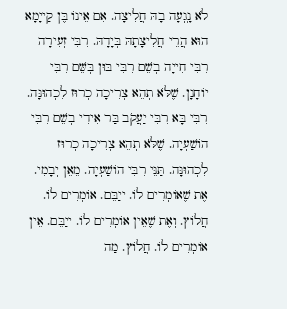לֹא נָֽגְעָה בָהּ חֲלִיצָה. אִם אֵינוֹ בֶּן קַייָמָא הוּא הֲרֵי חֲלִיצָתָהּ בְּיָדָהּ. רִבִּי זְעִירָה רִבִּי חִייָה בְשֵׁם רִבִּי בּוּן בְּשֵּׁם רִבִּי יוֹחָנָן. שֶׁלֹּא תְהֵא צְרִיכָה כְרוּז לִכְהוּנָּה. רִבִּי בָּא רִבִּי יַעֲקֹב בַּר אִידִי בְשֵׁם רִבִּי הוֹשַׁעְיָה. שֶׁלֹּא תְהֵא צְרִיכָה כְרוּז לִכְהוּנָּה. תַּנֵּי רִבִּי הוֹשַׁעְיָה. מֵאֵן יְבָמִי. אֶת שֶׁאוֹמְרִים לוֹ. ייַבֵּם. אוֹמְרִים לוֹ. חֲלוֹץ. וְאֶת שֶׁאֵין אוֹמְרִים לוֹ. ייַבֵּם. אֵין אוֹמְרִים לוֹ. חֲלוֹץ. מַה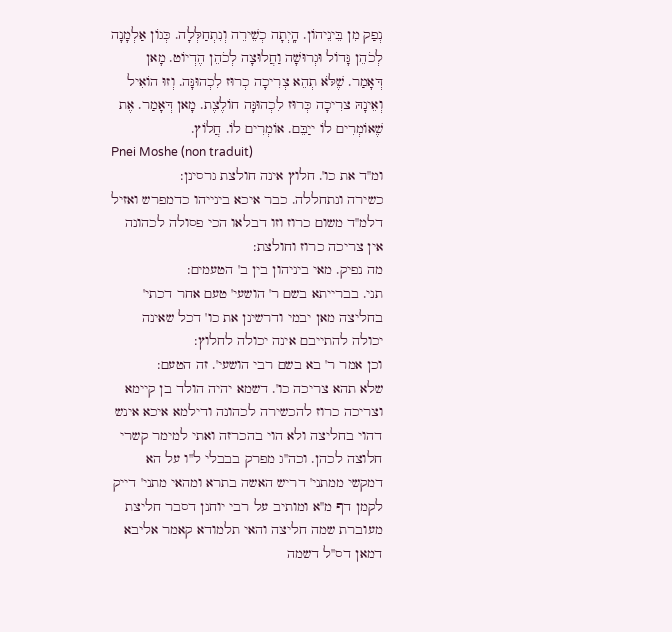נְפַק מִן בֵּינֵיהוֹן. הָֽיְתָה כְשֵׁירֵה וְנִתְחַלְּלָה. כְּגוֹן אַלְמָנָה לְכֹהֵן גָּדוֹל וּגְרוּשָׁה וַחֲלוּצָה לְכֹהֵן הֶדְיוֹט. מָאן דְּאָמַר. שֶׁלֹּא תְהֵא צְרִיכָה כְרוּז לִכְהוּנָּה. וְזוּ הוֹאִיל וְאֵינָהּ צרִיכָה כְּרוּז לִכְהוּנָּה חוֹלֶצֶת. מָאן דְּאָמַר. אֶת שֶׁאוֹמְרִים לוֹ ייַבֵּם. אוֹמְרִים לוֹ. חֲלוֹץ.
Pnei Moshe (non traduit)
ומ''ד את כו'. חלוץ אינה חולצת גרסינן:
כשירה ונתחללה. כבר איכא בינייהו כדמפרש ואזיל דלמ''ד משום כרוז וזו דבלאו הכי פסולה לכהונה אין צריכה כרוז וחולצת:
מה נפיק. מאי ביניהון בין ב' הטעמים:
תני. בברייתא בשם ר' הושעי' טעם אחר דכתי' בחליצה מאן יבמי ודרשינן את כו' דכל שאינה יכולה להתייבם אינה יכולה לחלוץ:
וכן אמר ר' בא בשם רבי הושעי'. זה הטעם:
שלא תהא צריכה כו'. דשמא יהיה הולד בן קיימא וצריכה כרוז להכשירה לכהונה ודילמא איכא אינש דהוי בחליצה ולא הוי בהכרזה ואתי למימר קשרי חלוצה לכהן. וכה''ג מפרק בבבלי ל''ו על הא דמקשי ממתני' דריש האשה בתרא ומהאי מתני' דייק לקמן דף מ''א ומותיב על רבי יוחנן דסבר חליצת מעוברת שמה חליצה והאי תלמודא קאמר אליבא דמאן דס''ל דשמה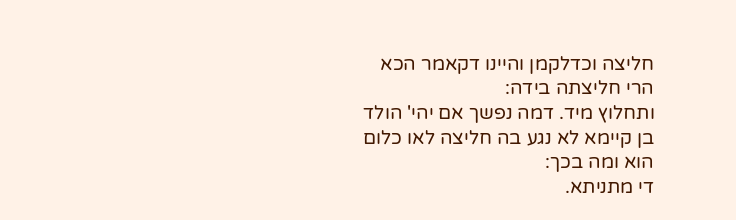חליצה וכדלקמן והיינו דקאמר הכא הרי חליצתה בידה:
ותחלוץ מיד. דמה נפשך אם יהי' הולד בן קיימא לא נגע בה חליצה לאו כלום הוא ומה בכך:
די מתניתא.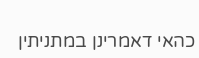כהאי דאמרינן במתניתין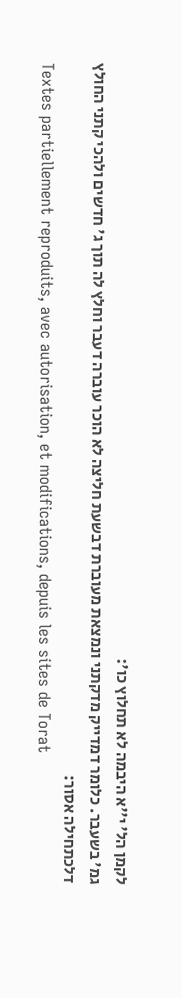לקמן הל' י''א היבמה לא תחלוץ כו':
גמ' בשעבר. כלומר דמדייק מדקתני ונמצאת מעוברת דבשעת חליצה לא הוכר עוברה דעבר וחלץ לה תוך ג' חדשים ולהכי קתני החולץ דלכתחילה אסור:
Textes partiellement reproduits, avec autorisation, et modifications, depuis les sites de Torat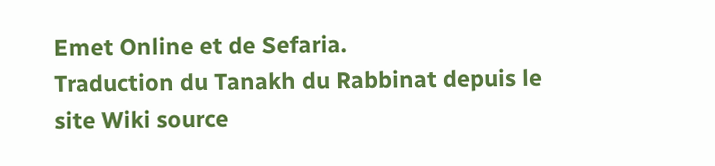Emet Online et de Sefaria.
Traduction du Tanakh du Rabbinat depuis le site Wiki source